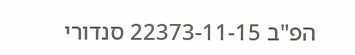הפ"ב 22373-11-15 סנדורי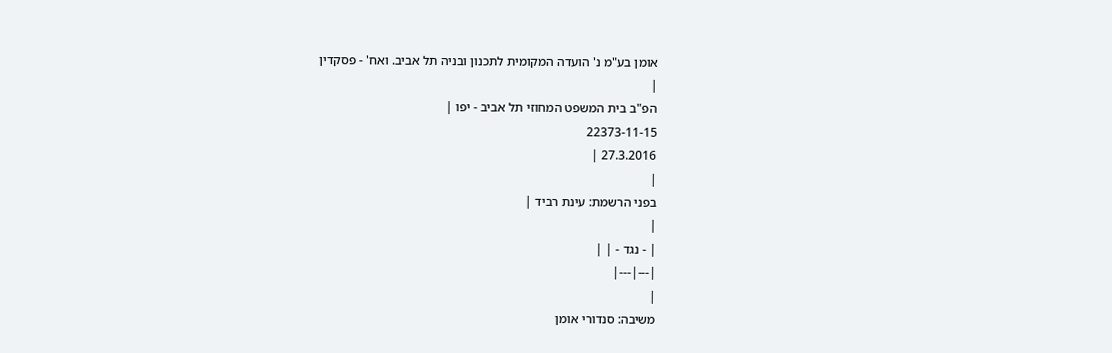אומן בע"מ נ' הועדה המקומית לתכנון ובניה תל אביב. ואח' - פסקדין
|
הפ"ב בית המשפט המחוזי תל אביב - יפו |
22373-11-15
27.3.2016 |
|
בפני הרשמת: עינת רביד |
|
| - נגד - | |
|---|---|
|
משיבה: סנדורי אומן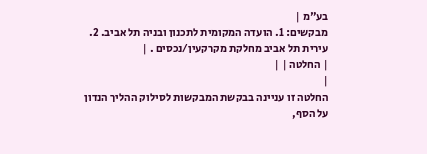בע"מ |
מבקשים: 1. הועדה המקומית לתכנון ובניה תל אביב. 2. עירית תל אביב מחלקת מקרקעין/נכסים . |
| החלטה | |
|
החלטה זו עניינה בבקשת המבקשות לסילוק ההליך הנדון על הסף,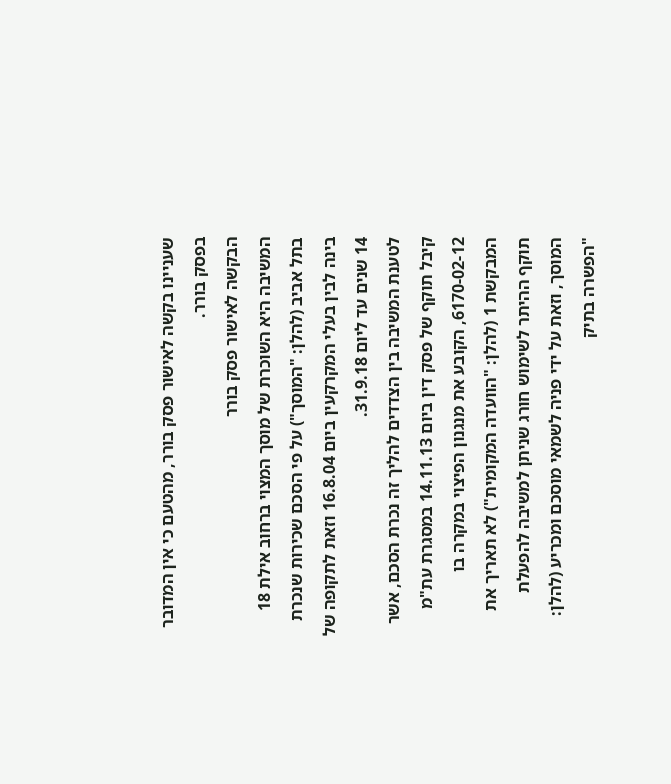שעניינו בקשה לאישור פסק בורר, מהטעם כי אין המדובר בפסק בורר.
הבקשה לאישור פסק בורר
המשיבה היא השוכרת של מוסך המצוי ברחוב אילת 18 בתל אביב (להלן: "המוסך") על פי הסכם שכירות שנכרת בינה לבין בעלי המקרקעין ביום 16.8.04 וזאת לתקופה של 14 שנים עד ליום 31.9.18.
לטענת המשיבה בין הצדדים להליך זה נכרת הסכם, אשר קיבל תוקף של פסק דין ביום 14.11.13 במסגרת עת"מ 6170-02-12, הקובע את מנגנון הפיצוי במקרה בו המבקשת 1 (להלן: "הוועדה המקומית") לא תאריך את תוקף ההיתר לשימוש חורג שניתן למשיבה להפעלת המוסך, וזאת על ידי פניה לשמאי מוסכם ומכריע (להלן: "הפשרה בתיק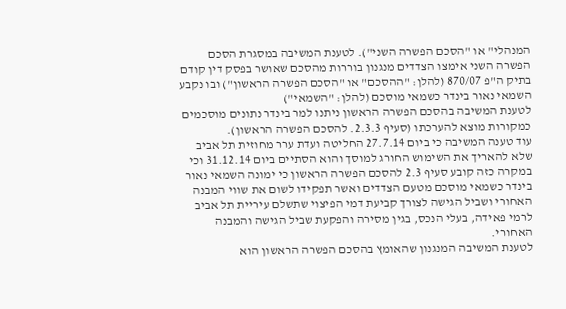המנהלי" או "הסכם הפשרה השני"). לטענת המשיבה במסגרת הסכם הפשרה השני אימצו הצדדים מנגנון בוררות מהסכם שאושר בפסק דין קודם בתיק ה"פ 870/07 (להלן: "ההסכם" או "הסכם הפשרה הראשון") ובו נקבע השמאי נאור בינדר כשמאי מוסכם (להלן: "השמאי")
לטענת המשיבה בהסכם הפשרה הראשון ניתנו למר בינדר נתונים מוסכמים כמקורות מוצא להערכתו (סעיף 2.3.3. להסכם הפשרה הראשון).
עוד טענה המשיבה כי ביום 27.7.14 החליטה ועדת ערר מחוזית תל אביב שלא להאריך את השימוש החורג למוסך והוא הסתיים ביום 31.12.14 וכי במקרה כזה קובע סעיף 2.3 להסכם הפשרה הראשון כי ימונה השמאי נאור בינדר כשמאי מוסכם מטעם הצדדים ואשר תפקידו לשום את שווי המבנה האחורי ושביל הגישה לצורך קביעת דמי הפיצוי שתשלם עיריית תל אביב לרמי פאידה, בעלי הנכס, בגין מסירה והפקעת שביל הגישה והמבנה האחורי.
לטענת המשיבה המנגנון שהאומץ בהסכם הפשרה הראשון הוא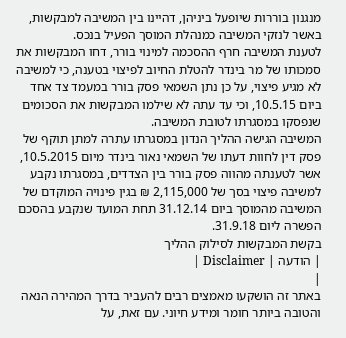מנגנון בוררות שיופעל ביניהן, דהיינו בין המשיבה למבקשות, באשר לנזקי המשיבה כמנהלת המוסך הפעיל בנכס.
לטענת המשיבה חרף ההסכמה למינוי בורר, דחו המבקשות את סמכותו של מר בינדר להטלת החיוב לפיצוי בטענה, כי למשיבה לא מגיע פיצוי, על כן נתן השמאי פסק בורר במעמד צד אחד ביום 10.5.15, וכי עד עתה לא שילמו המבקשות את הסכומים שנפסקו במסגרתו לטובת המשיבה.
המשיבה הגישה ההליך הנדון במסגרתו עתרה למתן תוקף של פסק דין לחוות דעתו של השמאי נאור בינדר מיום 10.5.2015, אשר לטענתה מהווה פסק בורר בין הצדדים, במסגרתו נקבע למשיבה פיצוי בסך של 2,115,000 ₪ בגין פינויה המוקדם של המשיבה מהמוסך ביום 31.12.14 תחת המועד שנקבע בהסכם הפשרה ליום 31.9.18.
בקשת המבקשות לסילוק ההליך
| הודעה | Disclaimer |
|
באתר זה הושקעו מאמצים רבים להעביר בדרך המהירה הנאה והטובה ביותר חומר ומידע חיוני. עם זאת, על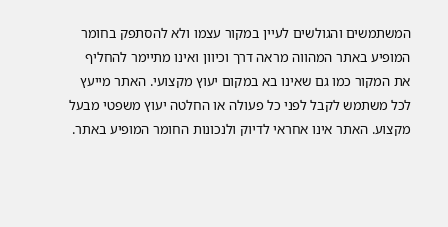המשתמשים והגולשים לעיין במקור עצמו ולא להסתפק בחומר המופיע באתר המהווה מראה דרך וכיוון ואינו מתיימר להחליף את המקור כמו גם שאינו בא במקום יעוץ מקצועי. האתר מייעץ לכל משתמש לקבל לפני כל פעולה או החלטה יעוץ משפטי מבעל מקצוע. האתר אינו אחראי לדיוק ולנכונות החומר המופיע באתר.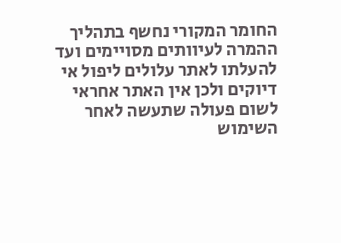החומר המקורי נחשף בתהליך ההמרה לעיוותים מסויימים ועד להעלתו לאתר עלולים ליפול אי דיוקים ולכן אין האתר אחראי לשום פעולה שתעשה לאחר השימוש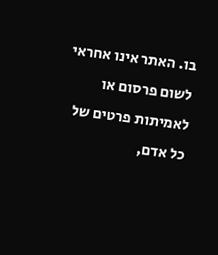בו. האתר אינו אחראי לשום פרסום או לאמיתות פרטים של כל אדם,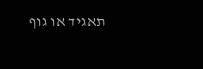תאגיד או גוף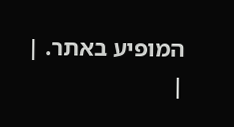המופיע באתר. |
|